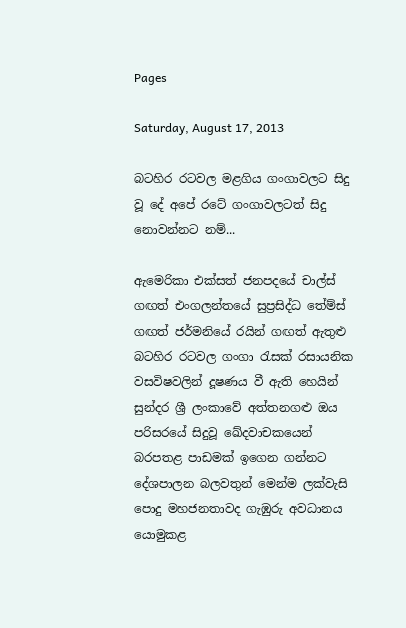Pages

Saturday, August 17, 2013

බටහිර රටවල මළගිය ගංගාවලට සිදු වූ දේ අපේ රටේ ගංගාවලටත් සිදු නොවන්නට නම්...

ඇමෙරිකා එක්‌සත් ජනපදයේ චාල්ස්‌ ගඟත් එංගලන්තයේ සුප්‍රසිද්ධ තේම්ස්‌ ගඟත් ජර්මනියේ රයින් ගඟත් ඇතුළු බටහිර රටවල ගංගා රැසක්‌ රසායනික වසවිෂවලින් දූෂණය වී ඇති හෙයින් සුන්දර ශ්‍රී ලංකාවේ අත්තනගළු ඔය පරිසරයේ සිදුවූ ඛේදවාචකයෙන් බරපතළ පාඩමක්‌ ඉගෙන ගන්නට දේශපාලන බලවතුන් මෙන්ම ලක්‌වැසි පොදු මහජනතාවද ගැඹුරු අවධානය යොමුකළ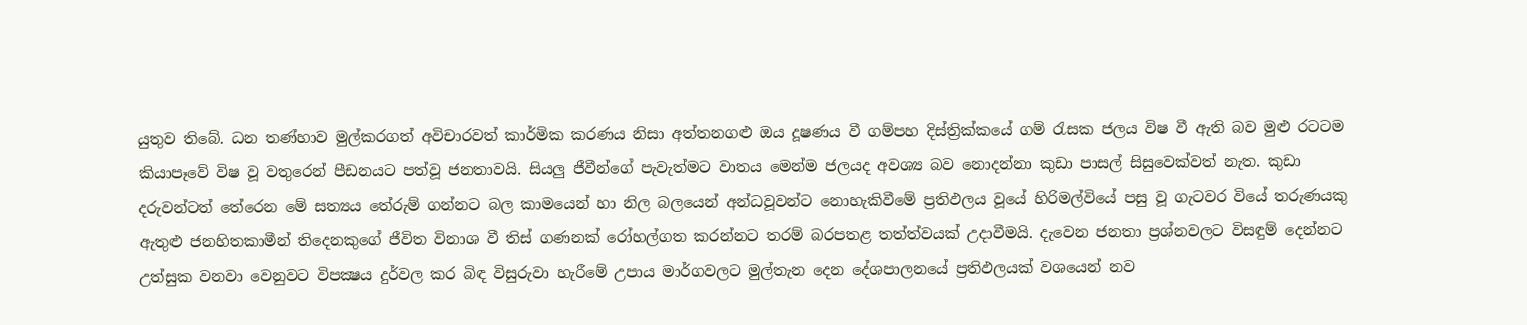යුතුව තිබේ. ධන තණ්‌හාව මුල්කරගත් අවිචාරවත් කාර්මික කරණය නිසා අත්තනගළු ඔය දූෂණය වී ගම්පහ දිස්‌ත්‍රික්‌කයේ ගම් රැසක ජලය විෂ වී ඇති බව මුළු රටටම කියාපෑවේ විෂ වූ වතුරෙන් පීඩනයට පත්වූ ජනතාවයි. සියලු ජීවීන්ගේ පැවැත්මට වාතය මෙන්ම ජලයද අවශ්‍ය බව නොදන්නා කුඩා පාසල් සිසුවෙක්‌වත් නැත. කුඩා දරුවන්ටත් තේරෙන මේ සත්‍යය තේරුම් ගන්නට බල කාමයෙන් හා නිල බලයෙන් අන්ධවූවන්ට නොහැකිවීමේ ප්‍රතිඵලය වූයේ හිරිමල්වියේ පසු වූ ගැටවර වියේ තරුණයකු ඇතුළු ජනහිතකාමීන් තිදෙනකුගේ ජීවිත විනාශ වී තිස්‌ ගණනක්‌ රෝහල්ගත කරන්නට තරම් බරපතළ තත්ත්වයක්‌ උදාවීමයි. දැවෙන ජනතා ප්‍රශ්නවලට විසඳුම් දෙන්නට උත්සුක වනවා වෙනුවට විපක්‍ෂය දුර්වල කර බිඳ විසුරුවා හැරීමේ උපාය මාර්ගවලට මුල්තැන දෙන දේශපාලනයේ ප්‍රතිඵලයක්‌ වශයෙන් නව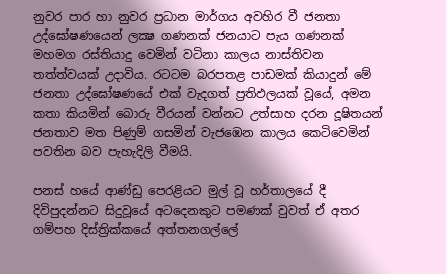නුවර පාර හා නුවර ප්‍රධාන මාර්ගය අවහිර වී ජනතා උද්ඝෝෂණයෙන් ලක්‍ෂ ගණනක්‌ ජනයාට පැය ගණනක්‌ මහමග රස්‌තියාදු වෙමින් වටිනා කාලය නාස්‌තිවන තත්ත්වයක්‌ උදාවිය. රටටම බරපතළ පාඩමක්‌ කියාදුන් මේ ජනතා උද්ඝෝෂණයේ එක්‌ වැදගත් ප්‍රතිඵලයක්‌ වූයේ, අමන කතා කියමින් බොරු වීරයන් වන්නට උත්සාහ දරන දූෂිතයන් ජනතාව මත පිණුම් ගසමින් වැජඹෙන කාලය කෙටිවෙමින් පවතින බව පැහැදිලි වීමයි.

පනස්‌ හයේ ආණ්‌ඩු පෙරළියට මුල් වූ හර්තාලයේ දී දිවිපුදන්නට සිදුවූයේ අටදෙනකුට පමණක්‌ වුවත් ඒ අතර ගම්පහ දිස්‌ත්‍රික්‌කයේ අත්තනගල්ලේ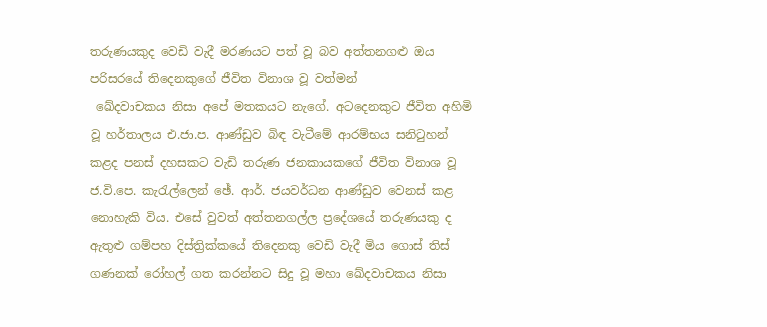තරුණයකුද වෙඩි වැදී මරණයට පත් වූ බව අත්තනගළු ඔය පරිසරයේ තිදෙනකුගේ ජීවිත විනාශ වූ වත්මන්
 ඛේදවාචකය නිසා අපේ මතකයට නැගේ. අටදෙනකුට ජීවිත අහිමි වූ හර්තාලය එ.ජා.ප. ආණ්‌ඩුව බිඳ වැටීමේ ආරම්භය සනිටුහන් කළද පනස්‌ දහසකට වැඩි තරුණ ජනකායකගේ ජීවිත විනාශ වූ ජ.වි.පෙ. කැරැල්ලෙන් ඡේ. ආර්. ජයවර්ධන ආණ්‌ඩුව වෙනස්‌ කළ නොහැකි විය. එසේ වුවත් අත්තනගල්ල ප්‍රදේශයේ තරුණයකු ද ඇතුළු ගම්පහ දිස්‌ත්‍රික්‌කයේ තිදෙනකු වෙඩි වැදී මිය ගොස්‌ තිස්‌ ගණනක්‌ රෝහල් ගත කරන්නට සිදු වූ මහා ඛේදවාචකය නිසා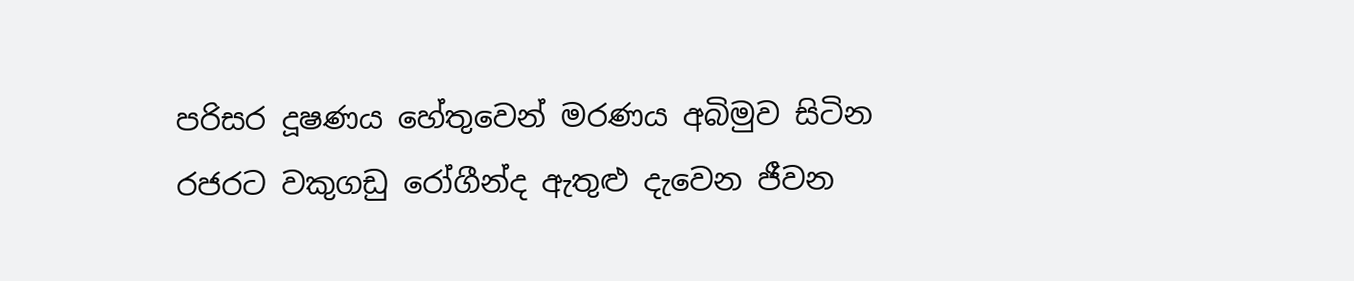පරිසර දූෂණය හේතුවෙන් මරණය අබිමුව සිටින රජරට වකුගඩු රෝගීන්ද ඇතුළු දැවෙන ජීවන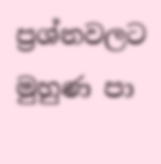ප්‍රශ්නවලට මුහුණ පා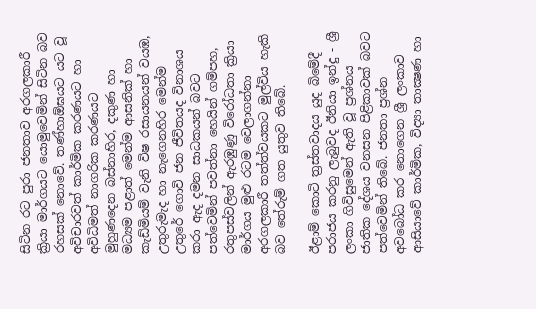සිටින රට පුරා ජනතාව අරගලකාරී ක්‍රියා මාර්ගයට යොමුවෙමින් සිටින බව රහසක්‌ නොවේ. තණ්‌හාඕඝයට යට වූ අවිචාරවත් කාර්මික කරණයට හා අවිධිමත් නාගරික කරණයට මුහුණදෙන බස්‌නාහිර, දකුණ හා මධ්‍යම පළාත් මෙන්ම ආසනික්‌ හා කැඩ්මියම් වැනි විෂ රසායනයන් වයඹ, උතුරුමැද හා නැගෙනහිර මෙන්ම උතුරේ ගොවි ජන ජීවිතයද විනාශය කරා ඇද දමන සාධකයන් බවට පත්වෙමින් පවත්නා හෙයින් ගම්පහ, රතුපස්‌වලින් ඇරඹුණු විරෝධතා ක්‍රියා මාර්ගය මුළු රටම වෙලාගන්නා අරගලකාරී තත්ත්වයකට මුල්විය හැකි බව තේරුම් ගත යුතුව තිබේ.

ඊළාම් කොටි ත්‍රස්‌තවාදය යුද බිමේදී පරාජය කරනු ලැබුවද ඊනියා ඉන්දු - ශ්‍රී ලංකා ගිවිසුමෙන් ඇති වූ ප්‍රශ්නය ජාතික දේශය වනසන පිළිකාවක්‌ බවට පත්වෙමින් තිබේ. ජනතා ප්‍රශ්න අවබෝධ කර නොගෙන ශ්‍රී ලංකාව ආසියාවේ කාර්මික, විද්‍යා තාක්‍ෂණ හා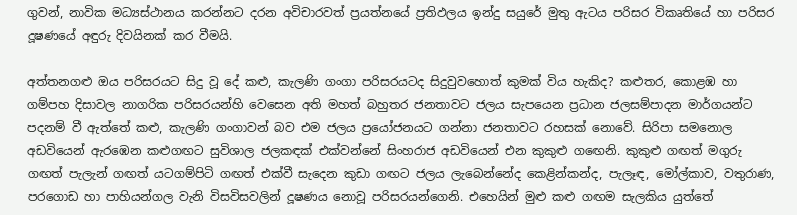ගුවන්, නාවික මධ්‍යස්‌ථානය කරන්නට දරන අවිචාරවත් ප්‍රයත්නයේ ප්‍රතිඵලය ඉන්දු සයුරේ මුතු ඇටය පරිසර විකෘතියේ හා පරිසර දූෂණයේ අඳුරු දිවයිනක්‌ කර වීමයි.

අත්තනගළු ඔය පරිසරයට සිදු වූ දේ කළු, කැලණි ගංගා පරිසරයටද සිදුවුවහොත් කුමක්‌ විය හැකිද? කළුතර, කොළඹ හා ගම්පහ දිසාවල නාගරික පරිසරයන්හි වෙසෙන අති මහත් බහුතර ජනතාවට ජලය සැපයෙන ප්‍රධාන ජලසම්පාදන මාර්ගයන්ට පදනම් වී ඇත්තේ කළු, කැලණි ගංගාවන් බව එම ජලය ප්‍රයෝජනයට ගන්නා ජනතාවට රහසක්‌ නොවේ. සිරිපා සමනොල අඩවියෙන් ඇරඹෙන කළුගඟට සුවිශාල ජලකඳක්‌ එක්‌වන්නේ සිංහරාජ අඩවියෙන් එන කුකුළු ගඟෙනි. කුකුළු ගඟත් මගුරු ගඟත් පැලැන් ගඟත් යටගම්පිටි ගඟත් එක්‌වී සැදෙන කුඩා ගඟට ජලය ලැබෙන්නේද කෙළින්කන්ද, පැලෑඳ, මෝල්කාව, වතුරාණ, පරගොඩ හා පාහියන්ගල වැනි විසවිසවලින් දූෂණය නොවූ පරිසරයන්ගෙනි. එහෙයින් මුළු කළු ගඟම සැලකිය යුත්තේ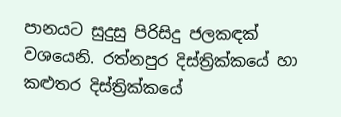පානයට සුදුසු පිරිසිදු ජලකඳක්‌ වශයෙනි. රත්නපුර දිස්‌ත්‍රික්‌කයේ හා කළුතර දිස්‌ත්‍රික්‌කයේ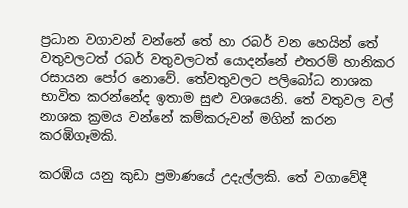ප්‍රධාන වගාවන් වන්නේ තේ හා රබර් වන හෙයින් තේ වතුවලටත් රබර් වතුවලටත් යොදන්නේ එතරම් හානිකර රසායන පෝර නොවේ. තේවතුවලට පලිබෝධ නාශක භාවිත කරන්නේද ඉතාම සුළු වශයෙනි. තේ වතුවල වල් නාශක ක්‍රමය වන්නේ කම්කරුවන් මගින් කරන කරඹිගෑමකි.

කරඹිය යනු කුඩා ප්‍රමාණයේ උදැල්ලකි. තේ වගාවේදී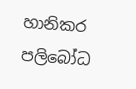හානිකර පලිබෝධ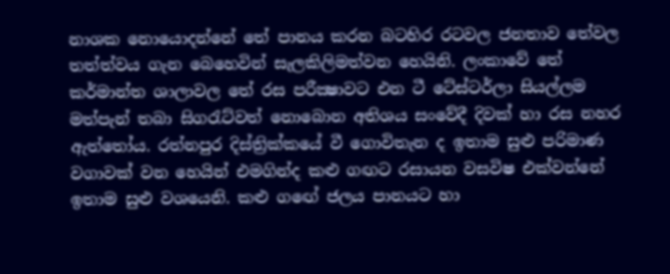නාශක නොයොදන්නේ තේ පානය කරන බටහිර රටවල ජනතාව තේවල තත්ත්වය ගැන බෙහෙවින් සැලකිලිමත්වන හෙයිනි. ලංකාවේ තේ කර්මාන්ත ශාලාවල තේ රස පරීක්‍ෂාවට එන ටී ටේස්‌ටර්ලා සියල්ලම මත්පැන් තබා සිගරැට්‌වත් නොබොන අතිශය සංවේදී දිවක්‌ හා රස නහර ඇත්තෝය. රත්නපුර දිස්‌ත්‍රික්‌කයේ වී ගොවිතැන ද ඉතාම සුළු පරිමාණ වගාවක්‌ වන හෙයින් එමගින්ද කළු ගඟට රසායන වසවිෂ එක්‌වන්නේ ඉතාම සුළු වශයෙනි. කළු ගඟේ ජලය පානයට හා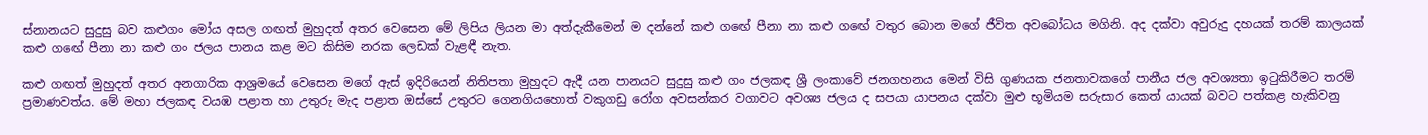ස්‌නානයට සුදුසු බව කළුගං මෝය අසල ගඟත් මුහුදත් අතර වෙසෙන මේ ලිපිය ලියන මා අත්දැකීමෙන් ම දන්නේ කළු ගඟේ පීනා නා කළු ගඟේ වතුර බොන මගේ ජීවිත අවබෝධය මගිනි. අද දක්‌වා අවුරුදු දහයක්‌ තරම් කාලයක්‌ කළු ගඟේ පීනා නා කළු ගං ජලය පානය කළ මට කිසිම නරක ලෙඩක්‌ වැළඳී නැත.

කළු ගඟත් මුහුදත් අතර අනගාරික ආශ්‍රමයේ වෙසෙන මගේ ඇස්‌ ඉදිරියෙන් නිතිපතා මුහුදට ඇදී යන පානයට සුදුසු කළු ගං ජලකඳ ශ්‍රී ලංකාවේ ජනගහනය මෙන් විසි ගුණයක ජනතාවකගේ පානීය ජල අවශ්‍යතා ඉටුකිරීමට තරම් ප්‍රමාණවත්ය. මේ මහා ජලකඳ වයඹ පළාත හා උතුරු මැද පළාත ඔස්‌සේ උතුරට ගෙනගියහොත් වකුගඩු රෝග අවසන්කර වගාවට අවශ්‍ය ජලය ද සපයා යාපනය දක්‌වා මුළු භූමියම සරුසාර කෙත් යායක්‌ බවට පත්කළ හැකිවනු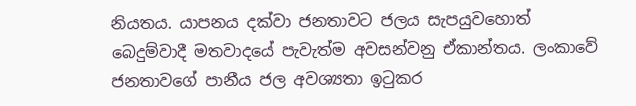නියතය. යාපනය දක්‌වා ජනතාවට ජලය සැපයුවහොත් බෙදුම්වාදී මතවාදයේ පැවැත්ම අවසන්වනු ඒකාන්තය. ලංකාවේ ජනතාවගේ පානීය ජල අවශ්‍යතා ඉටුකර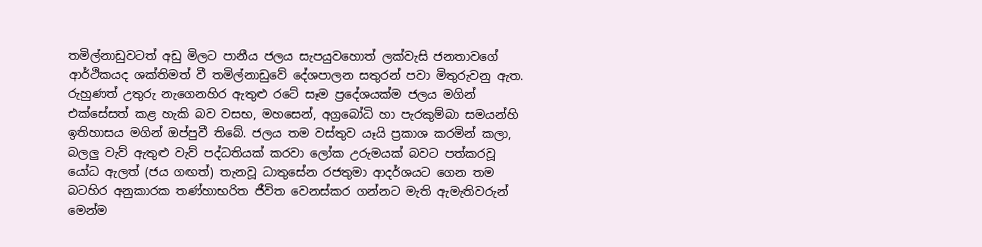තමිල්නාඩුවටත් අඩු මිලට පානීය ජලය සැපයුවහොත් ලක්‌වැසි ජනතාවගේ ආර්ථිකයද ශක්‌තිමත් වී තමිල්නාඩුවේ දේශපාලන සතුරන් පවා මිතුරුවනු ඇත. රුහුණත් උතුරු නැගෙනහිර ඇතුළු රටේ සෑම ප්‍රදේශයක්‌ම ජලය මගින් එක්‌සේසත් කළ හැකි බව වසභ, මහසෙන්, අග්‍රබෝධි හා පැරකුම්බා සමයන්හි ඉතිහාසය මගින් ඔප්පුවී තිබේ. ජලය තම වස්‌තුව යෑයි ප්‍රකාශ කරමින් කලා, බලලු වැව් ඇතුළු වැව් පද්ධතියක්‌ කරවා ලෝක උරුමයක්‌ බවට පත්කරවූ යෝධ ඇලත් (ජය ගඟත්) තැනවූ ධාතුසේන රජතුමා ආදර්ශයට ගෙන තම බටහිර අනුකාරක තණ්‌හාභරිත ජීවිත වෙනස්‌කර ගන්නට මැති ඇමැතිවරුන් මෙන්ම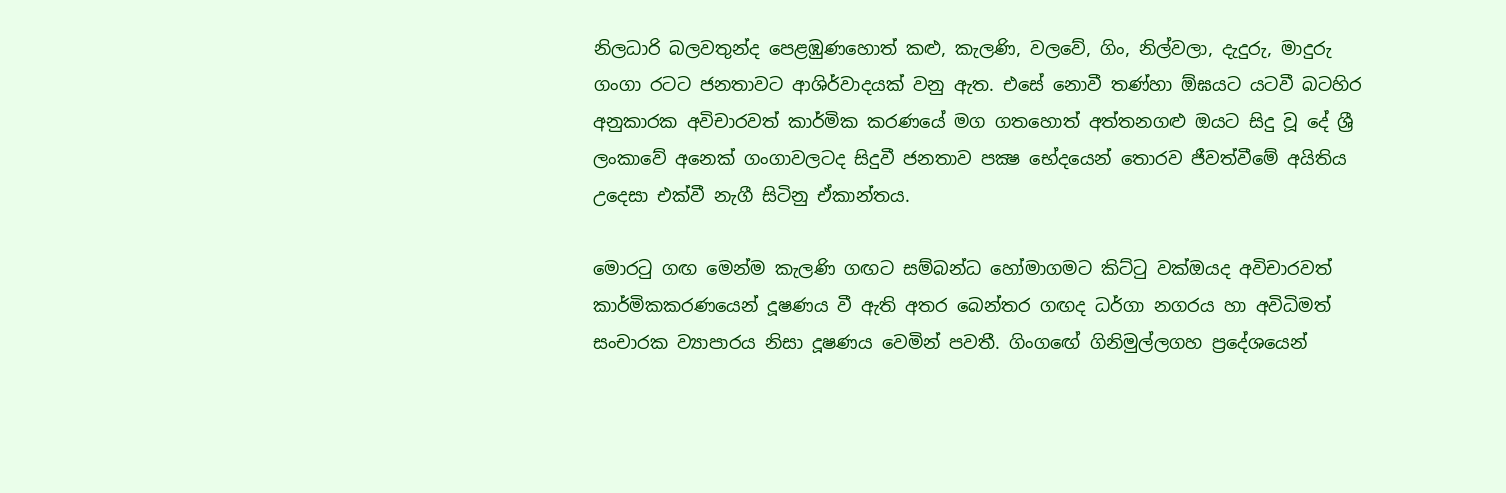නිලධාරි බලවතුන්ද පෙළඹුණහොත් කළු, කැලණි, වලවේ, ගිං, නිල්වලා, දැදුරු, මාදුරු ගංගා රටට ජනතාවට ආශිර්වාදයක්‌ වනු ඇත. එසේ නොවී තණ්‌හා ඕඝයට යටවී බටහිර අනුකාරක අවිචාරවත් කාර්මික කරණයේ මග ගතහොත් අත්තනගළු ඔයට සිදු වූ දේ ශ්‍රී ලංකාවේ අනෙක්‌ ගංගාවලටද සිදුවී ජනතාව පක්‍ෂ භේදයෙන් තොරව ජීවත්වීමේ අයිතිය උදෙසා එක්‌වී නැගී සිටිනු ඒකාන්තය.

මොරටු ගඟ මෙන්ම කැලණි ගඟට සම්බන්ධ හෝමාගමට කිට්‌ටු වක්‌ඔයද අවිචාරවත් කාර්මිකකරණයෙන් දූෂණය වී ඇති අතර බෙන්තර ගඟද ධර්ගා නගරය හා අවිධිමත් සංචාරක ව්‍යාපාරය නිසා දූෂණය වෙමින් පවතී. ගිංගඟේ ගිනිමුල්ලගහ ප්‍රදේශයෙන්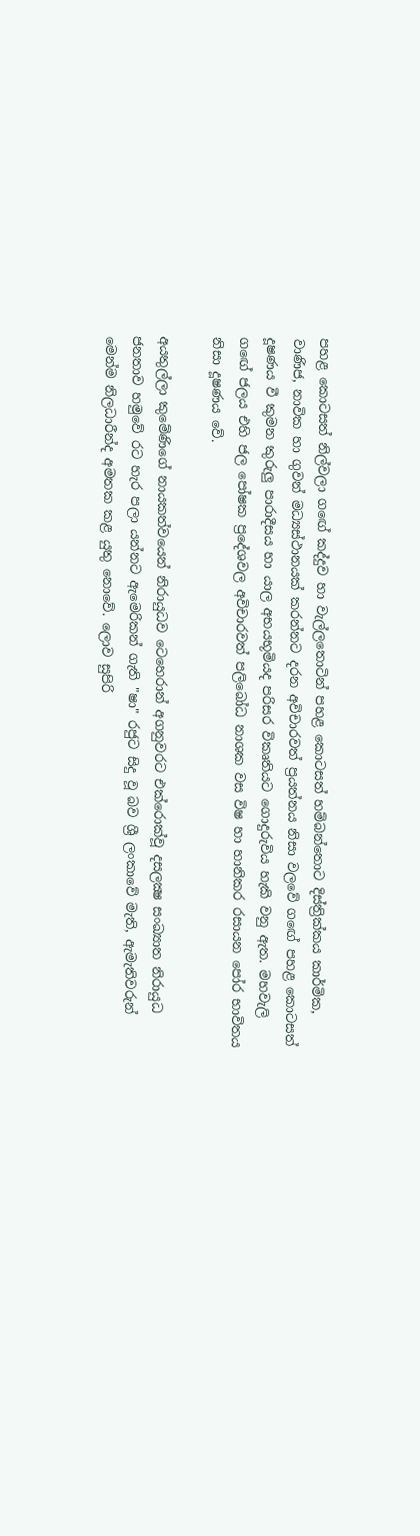පහළ කොටසත් නිල්වලා ගඟේ කද්දුව හා වැල්ලතොටින් පහළ කොටසත් හම්බන්තොට දිස්‌ත්‍රික්‌කය කාර්මික, වාණිජ, නාවික හා ගුවන් මධ්‍යස්‌ථානයක්‌ කරන්නට දරන අවිචාරවත් ප්‍රයත්නය නිසා වලවේ ගඟේ පහළ කොටසත් දූෂණය වී කුමන කුරුලු පාරාදීසය හා යාල අභයභූමියද පරිසර විකෘතියට ගොදුරුවිය හැකි වනු ඇත. මහවැලි ගඟේ ජලය එහි ජල පෝෂක ප්‍රදේශවල අවිචාරවත් පලිබෝධ නාශක වස විෂ හා හානිකර රසායන පෝර භාවිතය නිසා දූෂණය වේ.

අයතුල්ලා කුමේණිගේ නායකත්වයෙන් නිරායුධව ටෙහෙරාන් අගනුවරට එක්‌රොක්‌වූ දසලක්‍ෂ සංඛ්‍යාත නිරායුධ ජනතාව හමුවේ රට හැර පලා යන්නට ඇමෙරිකන් ගැති "ෂා" රජුට සිදු වූ බව ශ්‍රී ලංකාවේ මැති, ඇමැතිවරුන් මෙන්ම නිලධාරීන්ද අමතක කළ යුතු නොවේ. ලොව සුපිරි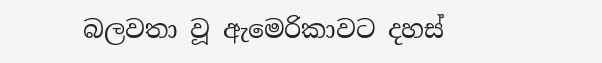බලවතා වූ ඇමෙරිකාවට දහස්‌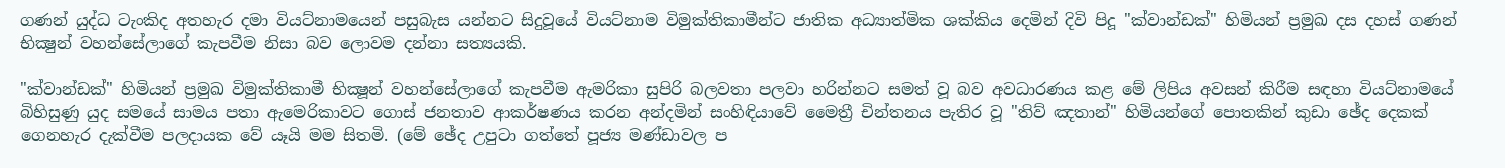ගණන් යුද්ධ ටැංකිද අතහැර දමා වියට්‌නාමයෙන් පසුබැස යන්නට සිදුවූයේ වියට්‌නාම විමුක්‌තිකාමීන්ට ජාතික අධ්‍යාත්මික ශක්‌කිය දෙමින් දිවි පිදූ "ක්‌වාන්ඩක්‌" හිමියන් ප්‍රමුඛ දස දහස්‌ ගණන් භික්‍ෂුන් වහන්සේලාගේ කැපවීම නිසා බව ලොවම දන්නා සත්‍යයකි.

"ක්‌වාන්ඩක්‌" හිමියන් ප්‍රමුඛ විමුක්‌තිකාමී භික්‍ෂූන් වහන්සේලාගේ කැපවීම ඇමරිකා සුපිරි බලවතා පලවා හරින්නට සමත් වූ බව අවධාරණය කළ මේ ලිපිය අවසන් කිරීම සඳහා වියට්‌නාමයේ බිහිසුණු යුද සමයේ සාමය පතා ඇමෙරිකාවට ගොස්‌ ජනතාව ආකර්ෂණය කරන අන්දමින් සංහිඳියාවේ මෛත්‍රී චින්තනය පැතිර වූ "තිව් ඤතාන්" හිමියන්ගේ පොතකින් කුඩා ඡේද දෙකක්‌ ගෙනහැර දැක්‌වීම පලදායක වේ යෑයි මම සිතමි. (මේ ඡේද උපුටා ගත්තේ පූජ්‍ය මණ්‌ඩාවල ප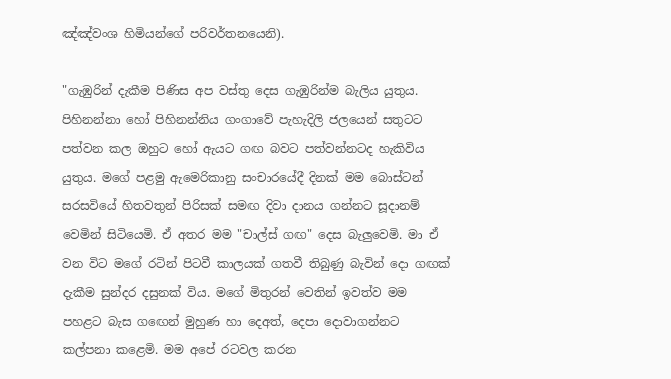ඤ්ඤ්වංශ හිමියන්ගේ පරිවර්තනයෙනි).

"ගැඹුරින් දැකීම පිණිස අප වස්‌තු දෙස ගැඹුරින්ම බැලිය යුතුය. පිහිනන්නා හෝ පිහිනන්නිය ගංගාවේ පැහැදිලි ජලයෙන් සතුටට පත්වන කල ඔහුට හෝ ඇයට ගඟ බවට පත්වන්නටද හැකිවිය යුතුය. මගේ පළමු ඇමෙරිකානු සංචාරයේදී දිනක්‌ මම බොස්‌ටන් සරසවියේ හිතවතුන් පිරිසක්‌ සමඟ දිවා දානය ගන්නට සූදානම් වෙමින් සිටියෙමි. ඒ අතර මම "චාල්ස්‌ ගඟ" දෙස බැලුවෙමි. මා ඒ වන විට මගේ රටින් පිටවී කාලයක්‌ ගතවී තිබුණු බැවින් දො ගඟක්‌ දැකීම සුන්දර දසුනක්‌ විය. මගේ මිතුරන් වෙතින් ඉවත්ව මම පහළට බැස ගඟෙන් මුහුණ හා දෙඅත්, දෙපා දොවාගන්නට කල්පනා කළෙමි. මම අපේ රටවල කරන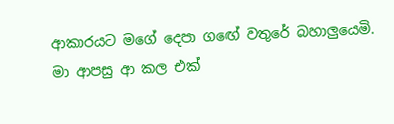ආකාරයට මගේ දෙපා ගඟේ වතුරේ බහාලුයෙමි. මා ආපසු ආ කල එක්‌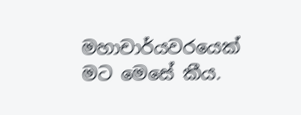මහාචාර්යවරයෙක්‌ මට මෙසේ කීය.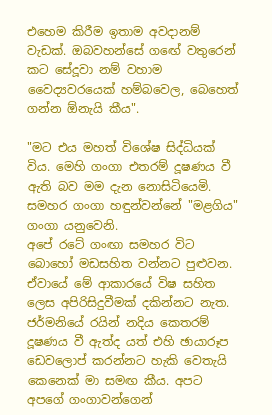එහෙම කිරීම ඉතාම අවදානම් වැඩක්‌. ඔබවහන්සේ ගඟේ වතුරෙන් කට සේදූවා නම් වහාම වෛද්‍යවරයෙක්‌ හම්බවෙල, බෙහෙත් ගන්න ඕනැයි කීය".

"මට එය මහත් විශේෂ සිද්ධියක්‌ විය. මෙහි ගංගා එතරම් දූෂණය වී ඇති බව මම දැන නොසිටියෙමි. සමහර ගංගා හඳුන්වන්නේ "මළගිය" ගංගා යනුවෙනි.
අපේ රටේ ගංඟා සමහර විට බොහෝ මඩසහිත වන්නට පුළුවන. ඒවායේ මේ ආකාරයේ විෂ සහිත ලෙස අපිරිසිදුවීමක්‌ දකින්නට නැත. ජර්මනියේ රයින් නදිය කෙතරම් දූෂණය වී ඇත්ද යත් එහි ඡායාරූප ඩෙවලොප් කරන්නට හැකි වෙතැයි කෙනෙක්‌ මා සමඟ කීය. අපට අපගේ ගංගාවන්ගෙන්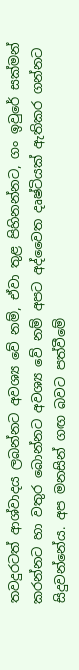තවදුරටත් ආශ්වාදය ලබන්නට අවශ්‍ය වේ නම්, ඒවා තුළ පිහිනන්නට, ගං ඉවුරේ සක්‌මන් කරන්නට හා වතුර බොන්නට අවශ්‍ය වේ නම් අපට අද්වෛත දෘෂ්ටියක්‌ ඇතිකර ගන්නට සිදුවන්නේය. අප මනසින් ගඟ බවට පත්වීමේ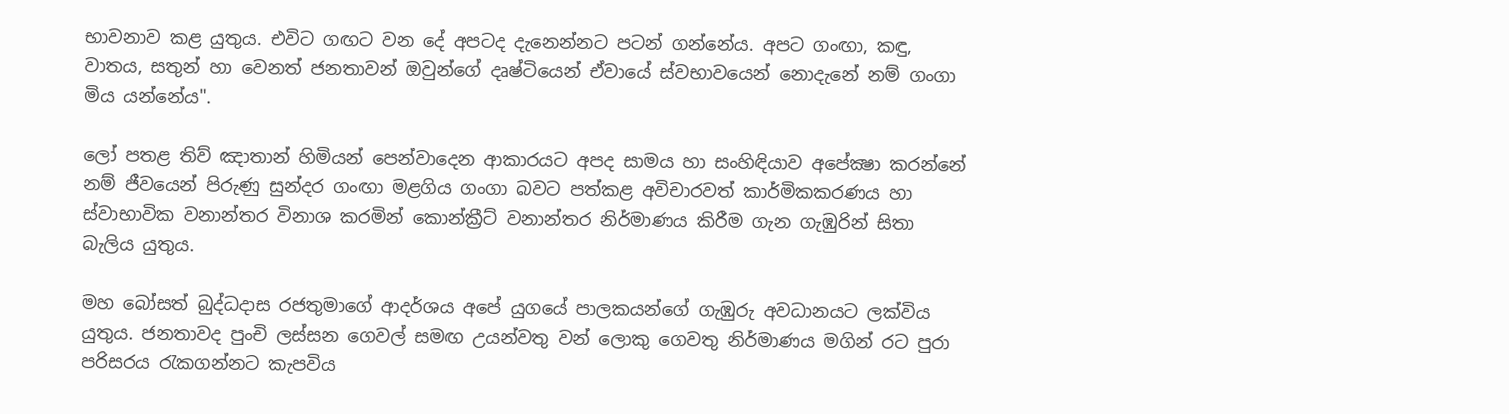භාවනාව කළ යුතුය. එවිට ගඟට වන දේ අපටද දැනෙන්නට පටන් ගන්නේය. අපට ගංඟා, කඳු, වාතය, සතුන් හා වෙනත් ජනතාවන් ඔවුන්ගේ දෘෂ්ටියෙන් ඒවායේ ස්‌වභාවයෙන් නොදැනේ නම් ගංගා මිය යන්නේය".

ලෝ පතළ තිව් ඤාතාන් හිමියන් පෙන්වාදෙන ආකාරයට අපද සාමය හා සංහිඳියාව අපේක්‍ෂා කරන්නේ නම් ජීවයෙන් පිරුණු සුන්දර ගංඟා මළගිය ගංගා බවට පත්කළ අවිචාරවත් කාර්මිකකරණය හා ස්‌වාභාවික වනාන්තර විනාශ කරමින් කොන්ක්‍රීට්‌ වනාන්තර නිර්මාණය කිරීම ගැන ගැඹුරින් සිතා බැලිය යුතුය.

මහ බෝසත් බුද්ධදාස රජතුමාගේ ආදර්ශය අපේ යුගයේ පාලකයන්ගේ ගැඹුරු අවධානයට ලක්‌විය යුතුය. ජනතාවද පුංචි ලස්‌සන ගෙවල් සමඟ උයන්වතු වන් ලොකු ගෙවතු නිර්මාණය මගින් රට පුරා පරිසරය රැකගන්නට කැපවිය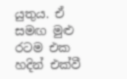යුතුය. ඒ සමඟ මුළු රටම එක හදින් එක්‌වී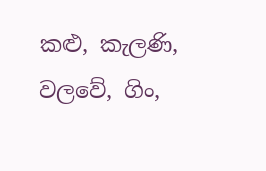කළු, කැලණි, වලවේ, ගිං,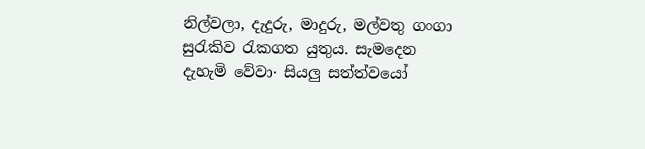නිල්වලා, දැදුරු, මාදුරු, මල්වතු ගංගා සුරැකිව රැකගත යුතුය. සැමදෙන දැහැමි වේවා· සියලු සත්ත්වයෝ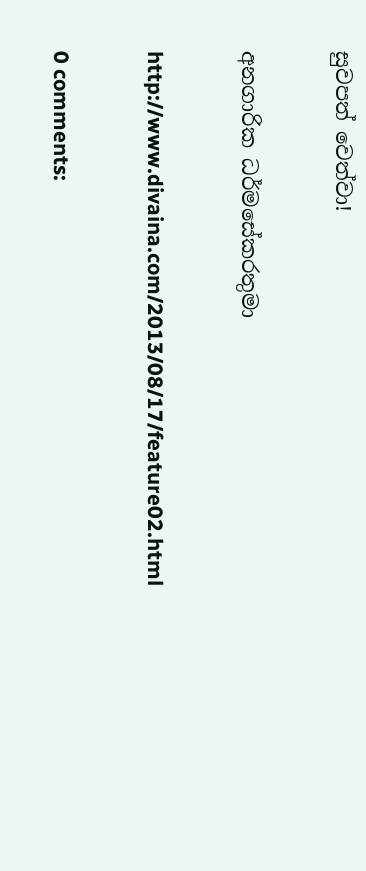සුවපත් වෙත්වා!

අනගාරික ධර්මසේකරතුමා

http://www.divaina.com/2013/08/17/feature02.html

0 comments: